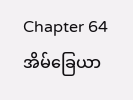Chapter 64
အိမ်ခြေယာ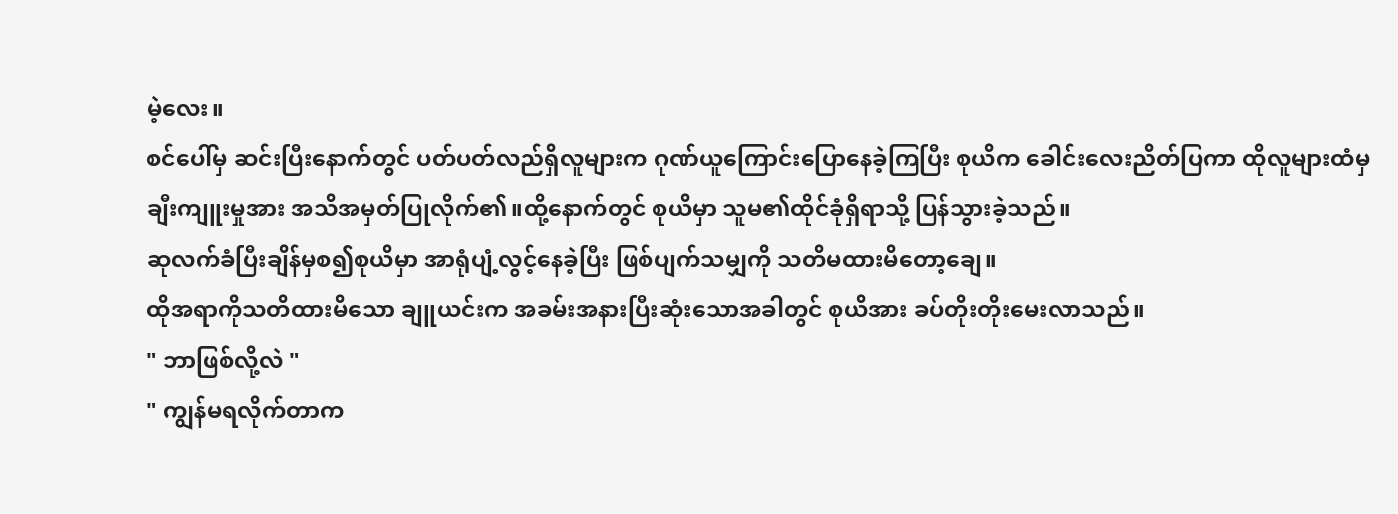မဲ့လေး။
စင်ပေါ်မှ ဆင်းပြီးနောက်တွင် ပတ်ပတ်လည်ရှိလူများက ဂုဏ်ယူကြောင်းပြောနေခဲ့ကြပြီး စုယိက ခေါင်းလေးညိတ်ပြကာ ထိုလူများထံမှ ချီးကျူးမှုအား အသိအမှတ်ပြုလိုက်၏။ထို့နောက်တွင် စုယိမှာ သူမ၏ထိုင်ခုံရှိရာသို့ ပြန်သွားခဲ့သည်။
ဆုလက်ခံပြီးချိန်မှစ၍စုယိမှာ အာရုံပျံ့လွင့်နေခဲ့ပြီး ဖြစ်ပျက်သမျှကို သတိမထားမိတော့ချေ။
ထိုအရာကိုသတိထားမိသော ချူယင်းက အခမ်းအနားပြီးဆုံးသောအခါတွင် စုယိအား ခပ်တိုးတိုးမေးလာသည်။
" ဘာဖြစ်လို့လဲ "
" ကျွန်မရလိုက်တာက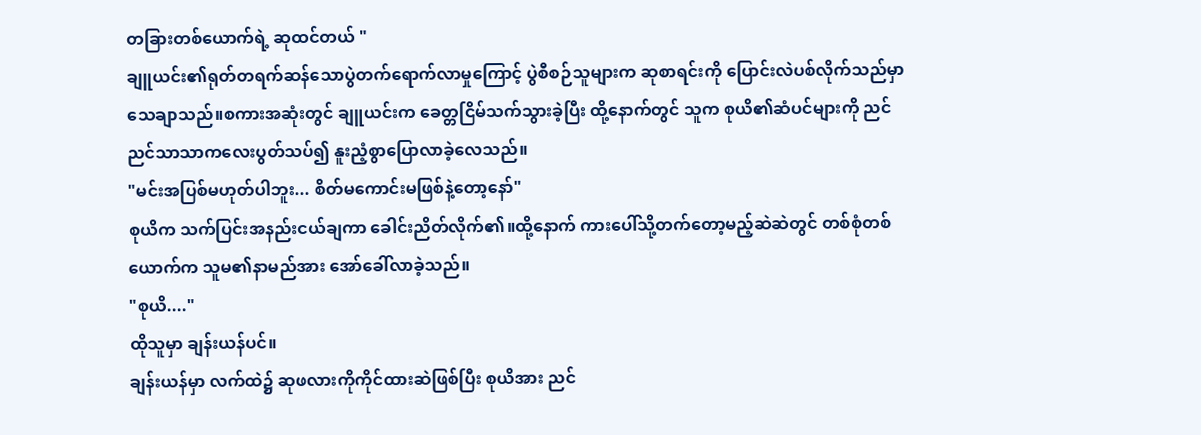တခြားတစ်ယောက်ရဲ့ ဆုထင်တယ် "
ချူယင်း၏ရုတ်တရက်ဆန်သောပွဲတက်ရောက်လာမှုကြောင့် ပွဲစီစဉ်သူများက ဆုစာရင်းကို ပြောင်းလဲပစ်လိုက်သည်မှာ သေချာသည်။စကားအဆုံးတွင် ချူယင်းက ခေတ္တငြိမ်သက်သွားခဲ့ပြီး ထို့နောက်တွင် သူက စုယိ၏ဆံပင်များကို ညင်ညင်သာသာကလေးပွတ်သပ်၍ နူးညံ့စွာပြောလာခဲ့လေသည်။
"မင်းအပြစ်မဟုတ်ပါဘူး... စိတ်မကောင်းမဖြစ်နဲ့တော့နော်"
စုယိက သက်ပြင်းအနည်းငယ်ချကာ ခေါင်းညိတ်လိုက်၏။ထို့နောက် ကားပေါ်သို့တက်တော့မည့်ဆဲဆဲတွင် တစ်စုံတစ်ယောက်က သူမ၏နာမည်အား အော်ခေါ်လာခဲ့သည်။
"စုယိ...."
ထိုသူမှာ ချန်းယန်ပင်။
ချန်းယန်မှာ လက်ထဲ၌ ဆုဖလားကိုကိုင်ထားဆဲဖြစ်ပြီး စုယိအား ညင်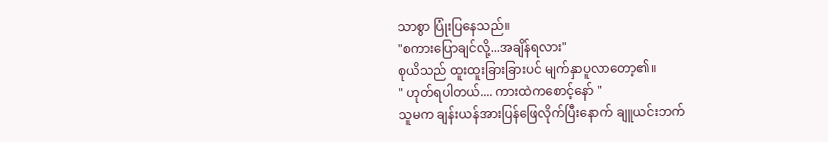သာစွာ ပြုံးပြနေသည်။
"စကားပြောချင်လို့...အချိန်ရလား"
စုယိသည် ထူးထူးခြားခြားပင် မျက်နှာပူလာတော့၏။
" ဟုတ်ရပါတယ်.... ကားထဲကစောင့်နော် "
သူမက ချန်းယန်အားပြန်ဖြေလိုက်ပြီးနောက် ချူယင်းဘက်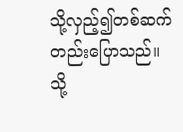သို့လှည့်၍တစ်ဆက်တည်းပြောသည်။
သို့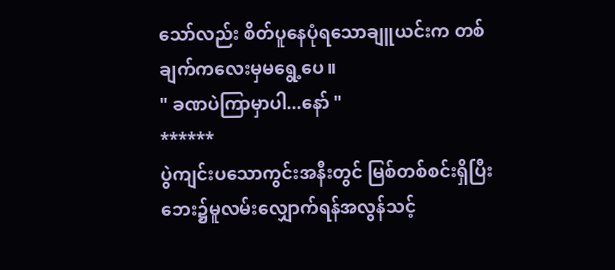သော်လည်း စိတ်ပူနေပုံရသောချူယင်းက တစ်ချက်ကလေးမှမရွေ့ပေ။
" ခဏပဲကြာမှာပါ...နော် "
******
ပွဲကျင်းပသောကွင်းအနီးတွင် မြစ်တစ်စင်းရှိပြီး ဘေး၌မူလမ်းလျှောက်ရန်အလွန်သင့်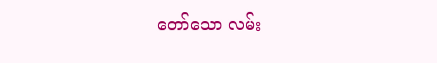တော်သော လမ်း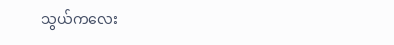သွယ်ကလေး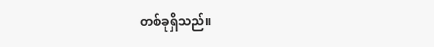တစ်ခုရှိသည်။